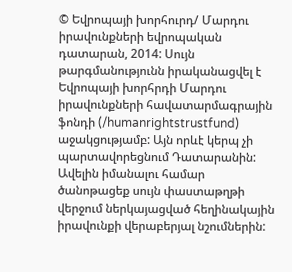© Եվրոպայի խորհուրդ/ Մարդու իրավունքների եվրոպական դատարան, 2014: Սույն թարգմանությունն իրականացվել է Եվրոպայի խորհրդի Մարդու իրավունքների հավատարմագրային ֆոնդի (/humanrightstrustfund) աջակցությամբ: Այն որևէ կերպ չի պարտավորեցնում Դատարանին: Ավելին իմանալու համար ծանոթացեք սույն փաստաթղթի վերջում ներկայացված հեղինակային իրավունքի վերաբերյալ նշումներին: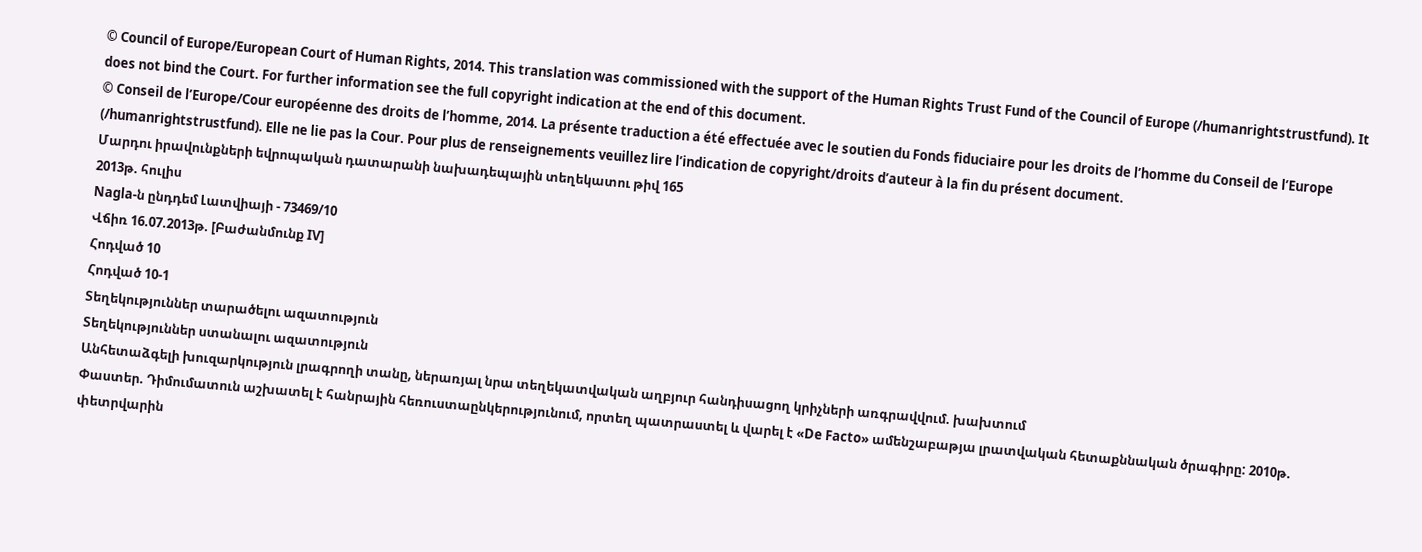© Council of Europe/European Court of Human Rights, 2014. This translation was commissioned with the support of the Human Rights Trust Fund of the Council of Europe (/humanrightstrustfund). It does not bind the Court. For further information see the full copyright indication at the end of this document.
© Conseil de l’Europe/Cour européenne des droits de l’homme, 2014. La présente traduction a été effectuée avec le soutien du Fonds fiduciaire pour les droits de l’homme du Conseil de l’Europe (/humanrightstrustfund). Elle ne lie pas la Cour. Pour plus de renseignements veuillez lire l’indication de copyright/droits d’auteur à la fin du présent document.
Մարդու իրավունքների եվրոպական դատարանի նախադեպային տեղեկատու թիվ 165
2013թ. հուլիս
Nagla-ն ընդդեմ Լատվիայի - 73469/10
Վճիռ 16.07.2013թ. [Բաժանմունք IV]
Հոդված 10
Հոդված 10-1
Տեղեկություններ տարածելու ազատություն
Տեղեկություններ ստանալու ազատություն
Անհետաձգելի խուզարկություն լրագրողի տանը, ներառյալ նրա տեղեկատվական աղբյուր հանդիսացող կրիչների առգրավվում. խախտում
Փաստեր. Դիմումատուն աշխատել է հանրային հեռուստաընկերությունում, որտեղ պատրաստել և վարել է «De Facto» ամենշաբաթյա լրատվական հետաքննական ծրագիրը: 2010թ. փետրվարին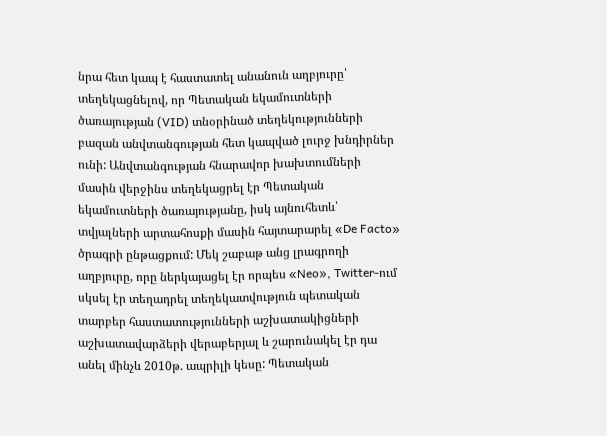նրա հետ կապ է հաստատել անանուն աղբյուրը՝ տեղեկացնելով, որ Պետական եկամուտների ծառայության (VID) տնօրինած տեղեկությունների բազան անվտանգության հետ կապված լուրջ խնդիրներ ունի: Անվտանգության հնարավոր խախտումների մասին վերջինս տեղեկացրել էր Պետական եկամուտների ծառայությանը, իսկ այնուհետև՝ տվյալների արտահոսքի մասին հայտարարել «De Facto» ծրագրի ընթացքում: Մեկ շաբաթ անց լրագրողի աղբյուրը, որը ներկայացել էր որպես «Neo», Twitter-ում սկսել էր տեղադրել տեղեկատվություն պետական տարբեր հաստատությունների աշխատակիցների աշխատավարձերի վերաբերյալ և շարունակել էր դա անել մինչև 2010թ. ապրիլի կեսը: Պետական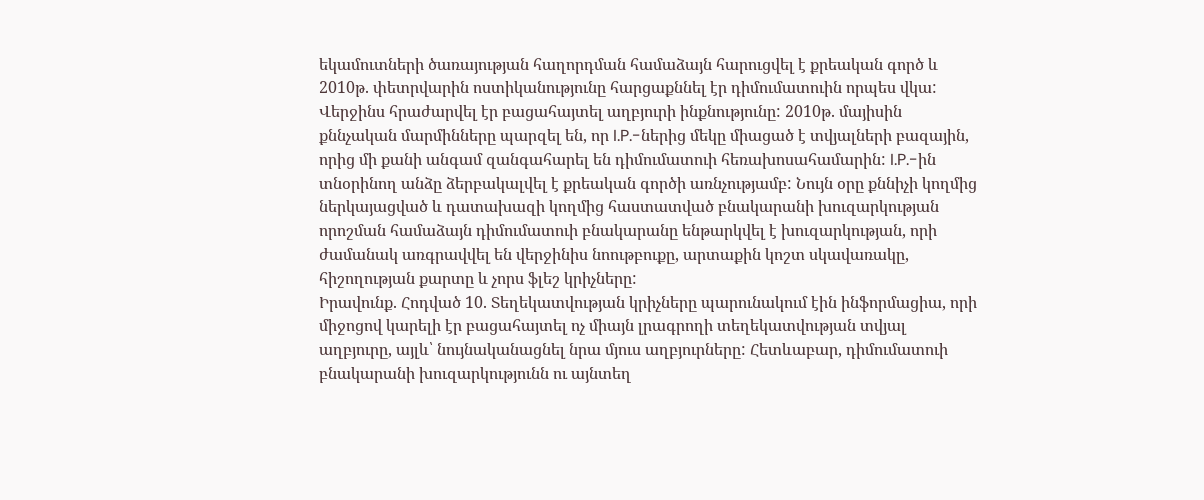եկամուտների ծառայության հաղորդման համաձայն հարուցվել է քրեական գործ և 2010թ. փետրվարին ոստիկանությունը հարցաքննել էր դիմումատուին որպես վկա: Վերջինս հրաժարվել էր բացահայտել աղբյուրի ինքնությունը: 2010թ. մայիսին քննչական մարմինները պարզել են, որ I.P.-ներից մեկը միացած է տվյալների բազային, որից մի քանի անգամ զանգահարել են դիմումատուի հեռախոսահամարին: I.P.-ին տնօրինող անձը ձերբակալվել է քրեական գործի առնչությամբ: Նույն օրը քննիչի կողմից ներկայացված և դատախազի կողմից հաստատված բնակարանի խուզարկության որոշման համաձայն դիմումատուի բնակարանը ենթարկվել է խուզարկության, որի ժամանակ առգրավվել են վերջինիս նոութբուքը, արտաքին կոշտ սկավառակը, հիշողության քարտը և չորս ֆլեշ կրիչները:
Իրավունք. Հոդված 10. Տեղեկատվության կրիչները պարունակում էին ինֆորմացիա, որի միջոցով կարելի էր բացահայտել ոչ միայն լրագրողի տեղեկատվության տվյալ աղբյուրը, այլև՝ նույնականացնել նրա մյուս աղբյուրները: Հետևաբար, դիմումատուի բնակարանի խուզարկությունն ու այնտեղ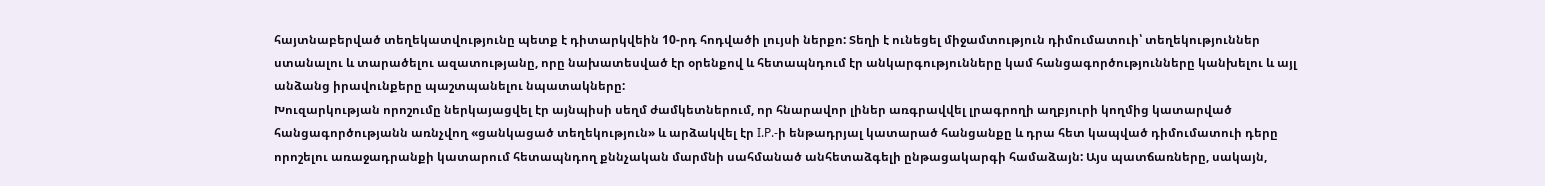հայտնաբերված տեղեկատվությունը պետք է դիտարկվեին 10-րդ հոդվածի լույսի ներքո: Տեղի է ունեցել միջամտություն դիմումատուի՝ տեղեկություններ ստանալու և տարածելու ազատությանը, որը նախատեսված էր օրենքով և հետապնդում էր անկարգությունները կամ հանցագործությունները կանխելու և այլ անձանց իրավունքերը պաշտպանելու նպատակները:
Խուզարկության որոշումը ներկայացվել էր այնպիսի սեղմ ժամկետներում, որ հնարավոր լիներ առգրավվել լրագրողի աղբյուրի կողմից կատարված հանցագործությանն առնչվող «ցանկացած տեղեկություն» և արձակվել էր I.P.-ի ենթադրյալ կատարած հանցանքը և դրա հետ կապված դիմումատուի դերը որոշելու առաջադրանքի կատարում հետապնդող քննչական մարմնի սահմանած անհետաձգելի ընթացակարգի համաձայն: Այս պատճառները, սակայն,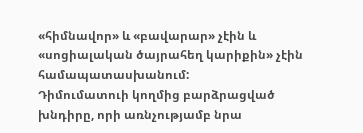«հիմնավոր» և «բավարար» չէին և «սոցիալական ծայրահեղ կարիքին» չէին համապատասխանում:
Դիմումատուի կողմից բարձրացված խնդիրը, որի առնչությամբ նրա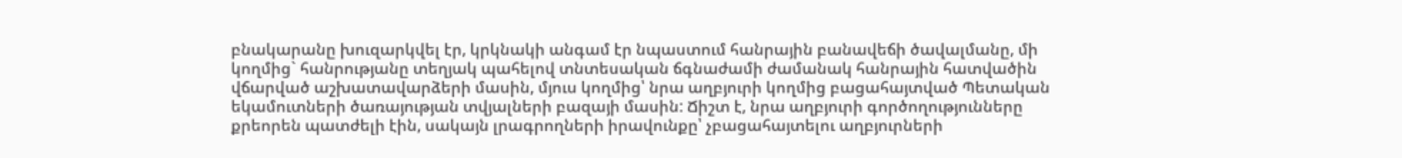բնակարանը խուզարկվել էր, կրկնակի անգամ էր նպաստում հանրային բանավեճի ծավալմանը, մի կողմից` հանրությանը տեղյակ պահելով տնտեսական ճգնաժամի ժամանակ հանրային հատվածին վճարված աշխատավարձերի մասին, մյուս կողմից՝ նրա աղբյուրի կողմից բացահայտված Պետական եկամուտների ծառայության տվյալների բազայի մասին: Ճիշտ է, նրա աղբյուրի գործողությունները քրեորեն պատժելի էին, սակայն լրագրողների իրավունքը՝ չբացահայտելու աղբյուրների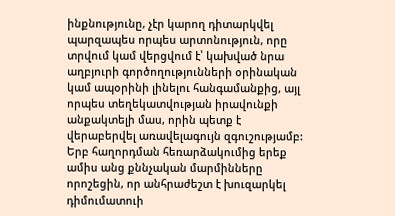ինքնությունը, չէր կարող դիտարկվել պարզապես որպես արտոնություն, որը տրվում կամ վերցվում է՝ կախված նրա աղբյուրի գործողությունների օրինական կամ ապօրինի լինելու հանգամանքից, այլ որպես տեղեկատվության իրավունքի անքակտելի մաս, որին պետք է վերաբերվել առավելագույն զգուշությամբ:
Երբ հաղորդման հեռարձակումից երեք ամիս անց քննչական մարմինները որոշեցին, որ անհրաժեշտ է խուզարկել դիմումատուի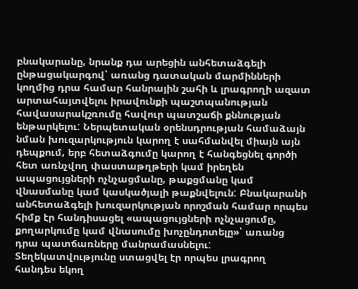բնակարանը, նրանք դա արեցին անհետաձգելի ընթացակարգով՝ առանց դատական մարմինների կողմից դրա համար հանրային շահի և լրագրողի ազատ արտահայտվելու իրավունքի պաշտպանության հավասարակշռումը հավուր պատշաճի քննության ենթարկելու: Ներպետական օրենսդրության համաձայն նման խուզարկություն կարող է սահմանվել միայն այն դեպքում, երբ հետաձգումը կարող է հանգեցնել գործի հետ առնչվող փաստաթղթերի կամ իրեղեն ապացույցների ոչնչացմանը, թաքցմանը կամ վնասմանը կամ կասկածյալի թաքնվելուն: Բնակարանի անհետաձգելի խուզարկության որոշման համար որպես հիմք էր հանդիսացել «ապացույցների ոչնչացումը, քողարկումը կամ վնասումը խոչընդոտելը»՝ առանց դրա պատճառները մանրամասնելու: Տեղեկատվությունը ստացվել էր որպես լրագրող հանդես եկող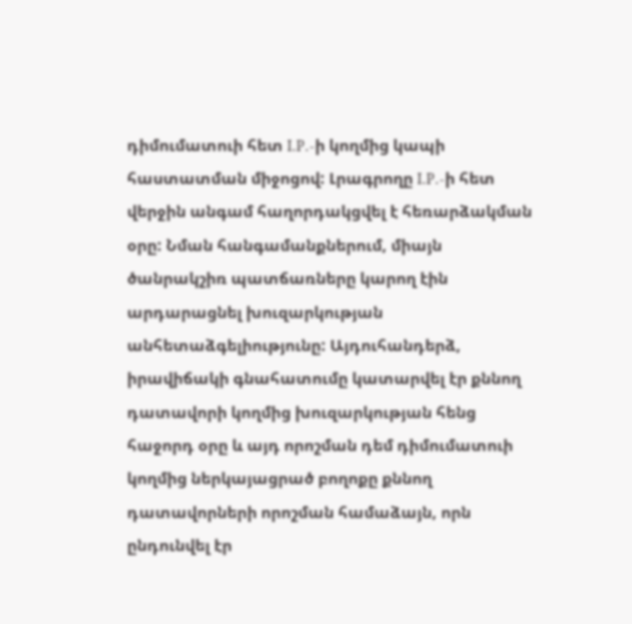դիմումատուի հետ I.P.-ի կողմից կապի հաստատման միջոցով: Լրագրողը I.P.-ի հետ վերջին անգամ հաղորդակցվել է հեռարձակման օրը: Նման հանգամանքներում, միայն ծանրակշիռ պատճառները կարող էին արդարացնել խուզարկության անհետաձգելիությունը: Այդուհանդերձ, իրավիճակի գնահատումը կատարվել էր քննող դատավորի կողմից խուզարկության հենց հաջորդ օրը և այդ որոշման դեմ դիմումատուի կողմից ներկայացրած բողոքը քննող դատավորների որոշման համաձայն, որն ընդունվել էր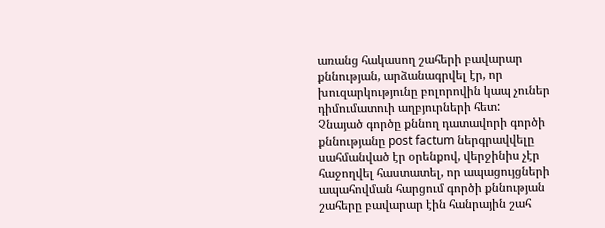առանց հակասող շահերի բավարար քննության, արձանագրվել էր, որ խուզարկությունը բոլորովին կապ չուներ դիմումատուի աղբյուրների հետ:
Չնայած գործը քննող դատավորի գործի քննությանը post factum ներգրավվելը սահմանված էր օրենքով, վերջինիս չէր հաջողվել հաստատել, որ ապացույցների ապահովման հարցում գործի քննության շահերը բավարար էին հանրային շահ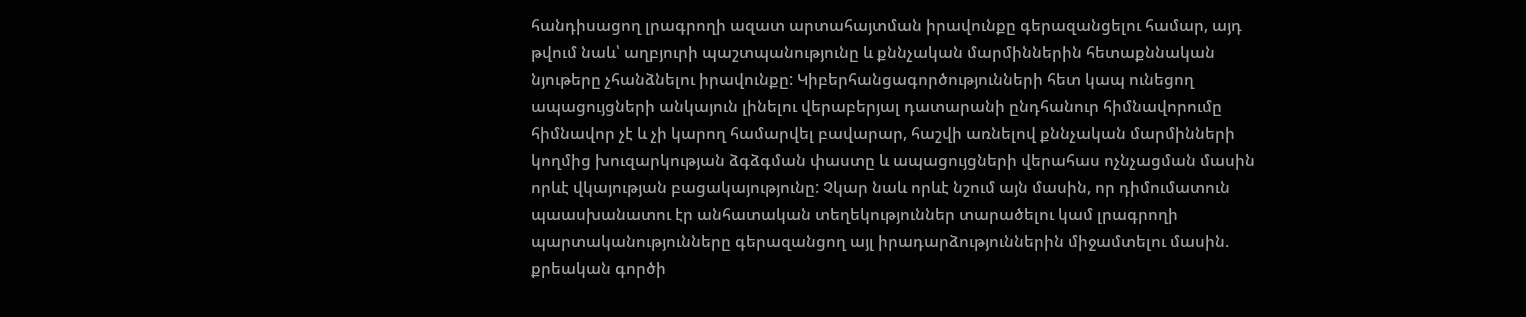հանդիսացող լրագրողի ազատ արտահայտման իրավունքը գերազանցելու համար, այդ թվում նաև՝ աղբյուրի պաշտպանությունը և քննչական մարմիններին հետաքննական նյութերը չհանձնելու իրավունքը: Կիբերհանցագործությունների հետ կապ ունեցող ապացույցների անկայուն լինելու վերաբերյալ դատարանի ընդհանուր հիմնավորումը հիմնավոր չէ և չի կարող համարվել բավարար, հաշվի առնելով քննչական մարմինների կողմից խուզարկության ձգձգման փաստը և ապացույցների վերահաս ոչնչացման մասին որևէ վկայության բացակայությունը: Չկար նաև որևէ նշում այն մասին, որ դիմումատուն պաասխանատու էր անհատական տեղեկություններ տարածելու կամ լրագրողի պարտականությունները գերազանցող այլ իրադարձություններին միջամտելու մասին. քրեական գործի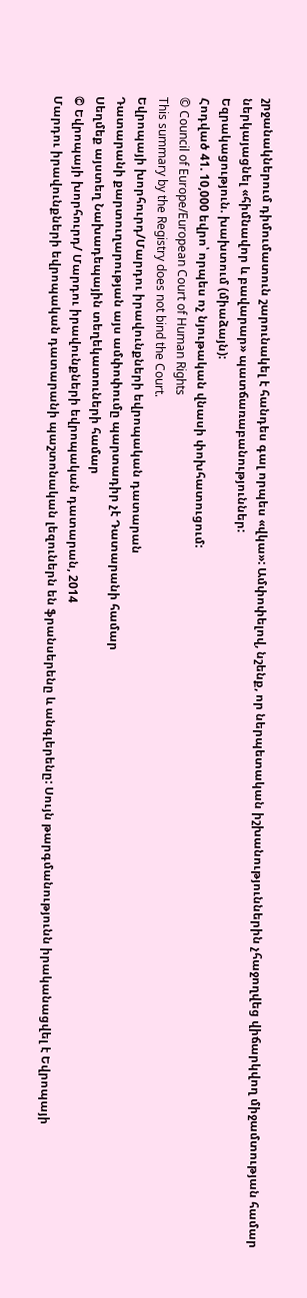շրջանակներում դիմումատուն շարունակել է հանդես գալ որպես «վկա»: Ամփոփելով, նշենք, որ ներպետական իշխանություններին չհաջողվեց վիճարկվող միջամտության համար ներկայացնել «հիմնավոր և բավարար» պատճառաբանություններ:
Եզրակացություն. խախտում (միաձայն):
Հոդված 41. 10,000 եվրո՝ որպես ոչ նյութական վնասի փոխհատուցում:
© Council of Europe/European Court of Human Rights
This summary by the Registry does not bind the Court.
Եվրոպայի խորհուրդ/Մարդու իրավունքների եվրոպական դատարան
Դատարանի քարտուղարության այս ամփոփումը պարտադիր չէ Դատարանի համար
Սեղմեք այստեղ Նախադեպային տեղեկատուների համար
© Եվրոպայի խորհուրդ/ Մարդու իրավունքների եվրոպական դատարան, 2014
Մարդու իրավունքների եվրոպական դատարանի պաշտոնական լեզուներն են ֆրանսերենը և անգլերենը: Սույն թարգմանությունն իրականացվել է Եվրոպայի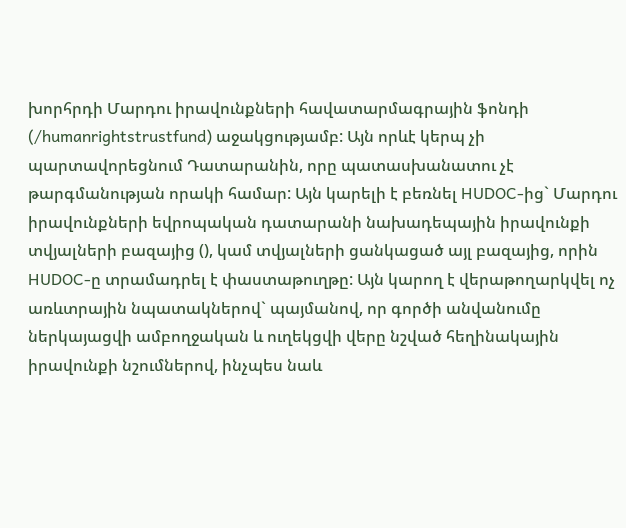խորհրդի Մարդու իրավունքների հավատարմագրային ֆոնդի (/humanrightstrustfund) աջակցությամբ: Այն որևէ կերպ չի պարտավորեցնում Դատարանին, որը պատասխանատու չէ թարգմանության որակի համար: Այն կարելի է բեռնել HUDOC-ից` Մարդու իրավունքների եվրոպական դատարանի նախադեպային իրավունքի տվյալների բազայից (), կամ տվյալների ցանկացած այլ բազայից, որին HUDOC-ը տրամադրել է փաստաթուղթը: Այն կարող է վերաթողարկվել ոչ առևտրային նպատակներով` պայմանով, որ գործի անվանումը ներկայացվի ամբողջական և ուղեկցվի վերը նշված հեղինակային իրավունքի նշումներով, ինչպես նաև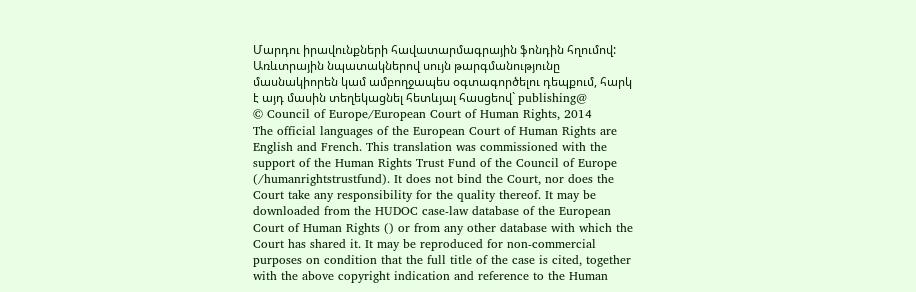Մարդու իրավունքների հավատարմագրային ֆոնդին հղումով: Առևտրային նպատակներով սույն թարգմանությունը մասնակիորեն կամ ամբողջապես օգտագործելու դեպքում, հարկ է այդ մասին տեղեկացնել հետևյալ հասցեով` publishing@
© Council of Europe/European Court of Human Rights, 2014
The official languages of the European Court of Human Rights are English and French. This translation was commissioned with the support of the Human Rights Trust Fund of the Council of Europe (/humanrightstrustfund). It does not bind the Court, nor does the Court take any responsibility for the quality thereof. It may be downloaded from the HUDOC case-law database of the European Court of Human Rights () or from any other database with which the Court has shared it. It may be reproduced for non-commercial purposes on condition that the full title of the case is cited, together with the above copyright indication and reference to the Human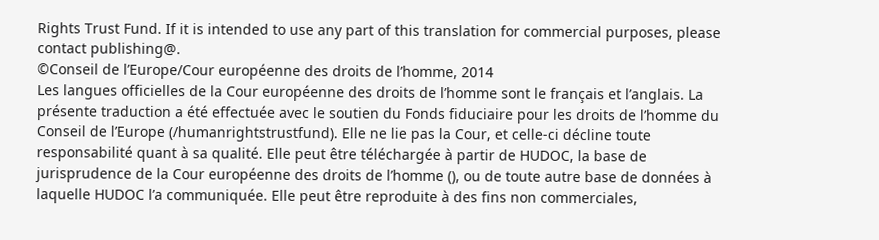Rights Trust Fund. If it is intended to use any part of this translation for commercial purposes, please contact publishing@.
©Conseil de l’Europe/Cour européenne des droits de l’homme, 2014
Les langues officielles de la Cour européenne des droits de l’homme sont le français et l’anglais. La présente traduction a été effectuée avec le soutien du Fonds fiduciaire pour les droits de l’homme du Conseil de l’Europe (/humanrightstrustfund). Elle ne lie pas la Cour, et celle-ci décline toute responsabilité quant à sa qualité. Elle peut être téléchargée à partir de HUDOC, la base de jurisprudence de la Cour européenne des droits de l’homme (), ou de toute autre base de données à laquelle HUDOC l’a communiquée. Elle peut être reproduite à des fins non commerciales,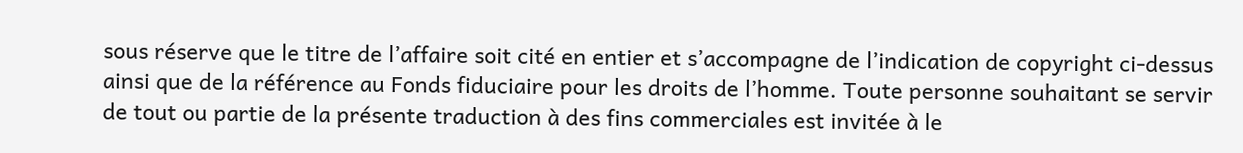sous réserve que le titre de l’affaire soit cité en entier et s’accompagne de l’indication de copyright ci-dessus ainsi que de la référence au Fonds fiduciaire pour les droits de l’homme. Toute personne souhaitant se servir de tout ou partie de la présente traduction à des fins commerciales est invitée à le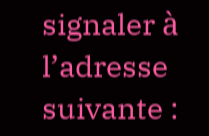signaler à l’adresse suivante :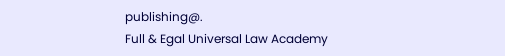publishing@.
Full & Egal Universal Law Academy